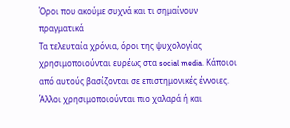Όροι που ακούμε συχνά και τι σημαίνουν πραγματικά
Τα τελευταία χρόνια, όροι της ψυχολογίας χρησιμοποιούνται ευρέως στα social media. Κάποιοι από αυτούς βασίζονται σε επιστημονικές έννοιες. Άλλοι χρησιμοποιούνται πιο χαλαρά ή και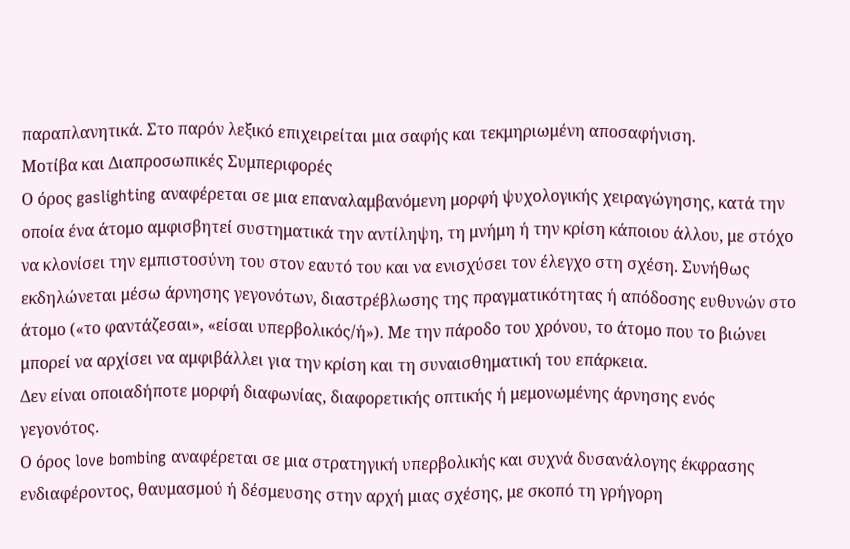παραπλανητικά. Στο παρόν λεξικό επιχειρείται μια σαφής και τεκμηριωμένη αποσαφήνιση.
Μοτίβα και Διαπροσωπικές Συμπεριφορές
Ο όρος gaslighting αναφέρεται σε μια επαναλαμβανόμενη μορφή ψυχολογικής χειραγώγησης, κατά την οποία ένα άτομο αμφισβητεί συστηματικά την αντίληψη, τη μνήμη ή την κρίση κάποιου άλλου, με στόχο να κλονίσει την εμπιστοσύνη του στον εαυτό του και να ενισχύσει τον έλεγχο στη σχέση. Συνήθως εκδηλώνεται μέσω άρνησης γεγονότων, διαστρέβλωσης της πραγματικότητας ή απόδοσης ευθυνών στο άτομο («το φαντάζεσαι», «είσαι υπερβολικός/ή»). Με την πάροδο του χρόνου, το άτομο που το βιώνει μπορεί να αρχίσει να αμφιβάλλει για την κρίση και τη συναισθηματική του επάρκεια.
Δεν είναι οποιαδήποτε μορφή διαφωνίας, διαφορετικής οπτικής ή μεμονωμένης άρνησης ενός γεγονότος.
Ο όρος love bombing αναφέρεται σε μια στρατηγική υπερβολικής και συχνά δυσανάλογης έκφρασης ενδιαφέροντος, θαυμασμού ή δέσμευσης στην αρχή μιας σχέσης, με σκοπό τη γρήγορη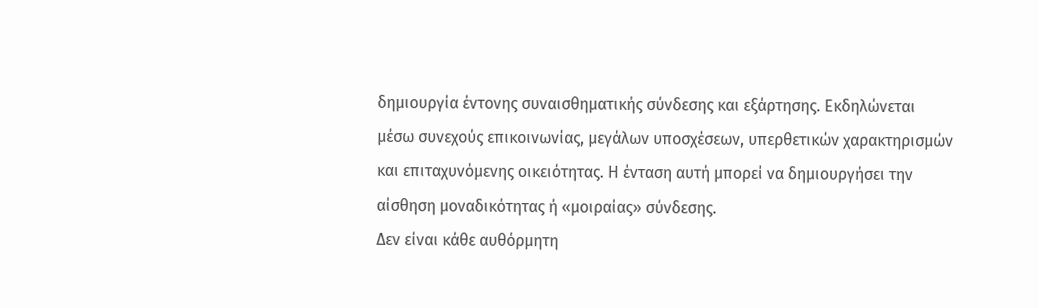δημιουργία έντονης συναισθηματικής σύνδεσης και εξάρτησης. Εκδηλώνεται μέσω συνεχούς επικοινωνίας, μεγάλων υποσχέσεων, υπερθετικών χαρακτηρισμών και επιταχυνόμενης οικειότητας. Η ένταση αυτή μπορεί να δημιουργήσει την αίσθηση μοναδικότητας ή «μοιραίας» σύνδεσης.
Δεν είναι κάθε αυθόρμητη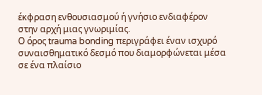έκφραση ενθουσιασμού ή γνήσιο ενδιαφέρον στην αρχή μιας γνωριμίας.
Ο όρος trauma bonding περιγράφει έναν ισχυρό συναισθηματικό δεσμό που διαμορφώνεται μέσα σε ένα πλαίσιο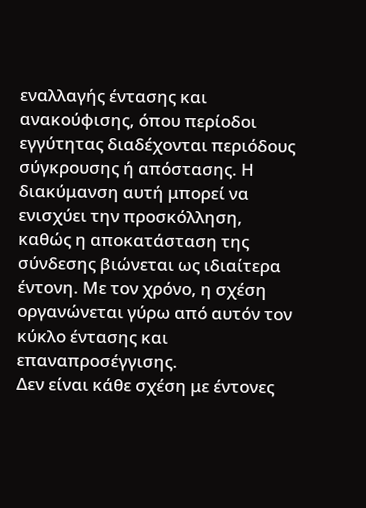εναλλαγής έντασης και ανακούφισης, όπου περίοδοι εγγύτητας διαδέχονται περιόδους σύγκρουσης ή απόστασης. Η διακύμανση αυτή μπορεί να ενισχύει την προσκόλληση, καθώς η αποκατάσταση της σύνδεσης βιώνεται ως ιδιαίτερα έντονη. Με τον χρόνο, η σχέση οργανώνεται γύρω από αυτόν τον κύκλο έντασης και επαναπροσέγγισης.
Δεν είναι κάθε σχέση με έντονες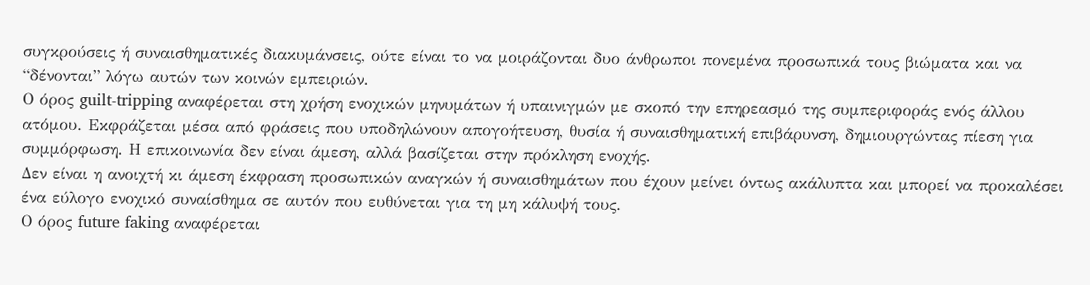συγκρούσεις ή συναισθηματικές διακυμάνσεις, ούτε είναι το να μοιράζονται δυο άνθρωποι πονεμένα προσωπικά τους βιώματα και να “δένονται” λόγω αυτών των κοινών εμπειριών.
Ο όρος guilt-tripping αναφέρεται στη χρήση ενοχικών μηνυμάτων ή υπαινιγμών με σκοπό την επηρεασμό της συμπεριφοράς ενός άλλου ατόμου. Εκφράζεται μέσα από φράσεις που υποδηλώνουν απογοήτευση, θυσία ή συναισθηματική επιβάρυνση, δημιουργώντας πίεση για συμμόρφωση. Η επικοινωνία δεν είναι άμεση, αλλά βασίζεται στην πρόκληση ενοχής.
Δεν είναι η ανοιχτή κι άμεση έκφραση προσωπικών αναγκών ή συναισθημάτων που έχουν μείνει όντως ακάλυπτα και μπορεί να προκαλέσει ένα εύλογο ενοχικό συναίσθημα σε αυτόν που ευθύνεται για τη μη κάλυψή τους.
Ο όρος future faking αναφέρεται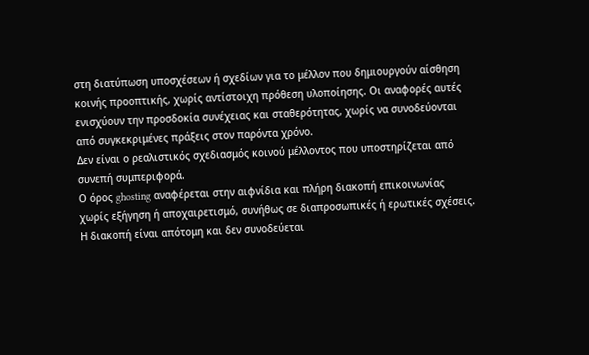στη διατύπωση υποσχέσεων ή σχεδίων για το μέλλον που δημιουργούν αίσθηση κοινής προοπτικής, χωρίς αντίστοιχη πρόθεση υλοποίησης. Οι αναφορές αυτές ενισχύουν την προσδοκία συνέχειας και σταθερότητας, χωρίς να συνοδεύονται από συγκεκριμένες πράξεις στον παρόντα χρόνο.
Δεν είναι ο ρεαλιστικός σχεδιασμός κοινού μέλλοντος που υποστηρίζεται από συνεπή συμπεριφορά.
Ο όρος ghosting αναφέρεται στην αιφνίδια και πλήρη διακοπή επικοινωνίας χωρίς εξήγηση ή αποχαιρετισμό, συνήθως σε διαπροσωπικές ή ερωτικές σχέσεις. Η διακοπή είναι απότομη και δεν συνοδεύεται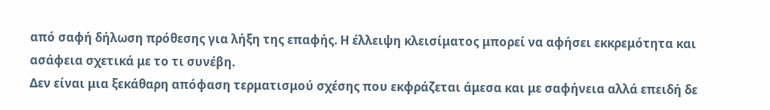από σαφή δήλωση πρόθεσης για λήξη της επαφής. Η έλλειψη κλεισίματος μπορεί να αφήσει εκκρεμότητα και ασάφεια σχετικά με το τι συνέβη.
Δεν είναι μια ξεκάθαρη απόφαση τερματισμού σχέσης που εκφράζεται άμεσα και με σαφήνεια αλλά επειδή δε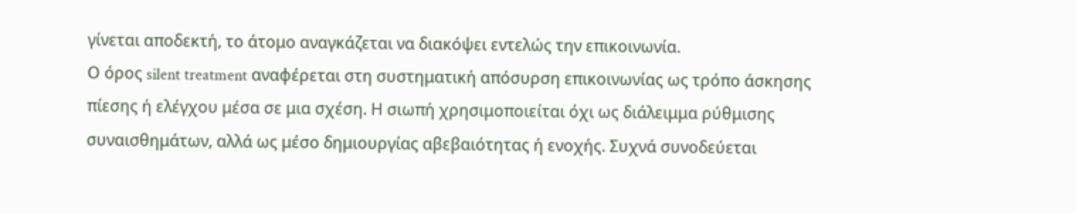γίνεται αποδεκτή, το άτομο αναγκάζεται να διακόψει εντελώς την επικοινωνία.
Ο όρος silent treatment αναφέρεται στη συστηματική απόσυρση επικοινωνίας ως τρόπο άσκησης πίεσης ή ελέγχου μέσα σε μια σχέση. Η σιωπή χρησιμοποιείται όχι ως διάλειμμα ρύθμισης συναισθημάτων, αλλά ως μέσο δημιουργίας αβεβαιότητας ή ενοχής. Συχνά συνοδεύεται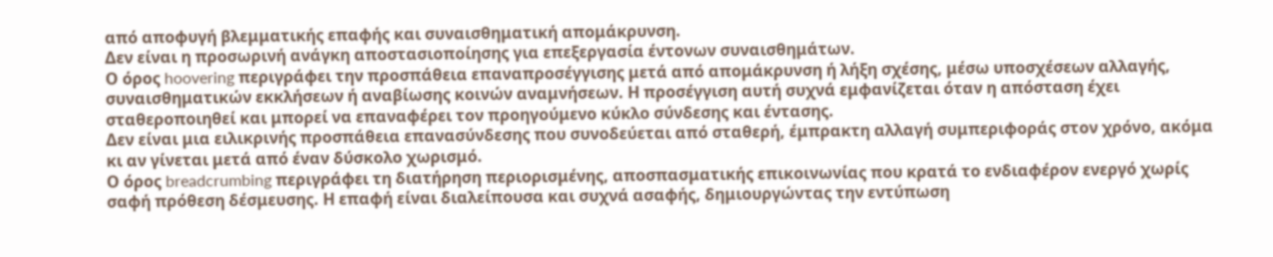από αποφυγή βλεμματικής επαφής και συναισθηματική απομάκρυνση.
Δεν είναι η προσωρινή ανάγκη αποστασιοποίησης για επεξεργασία έντονων συναισθημάτων.
Ο όρος hoovering περιγράφει την προσπάθεια επαναπροσέγγισης μετά από απομάκρυνση ή λήξη σχέσης, μέσω υποσχέσεων αλλαγής, συναισθηματικών εκκλήσεων ή αναβίωσης κοινών αναμνήσεων. Η προσέγγιση αυτή συχνά εμφανίζεται όταν η απόσταση έχει σταθεροποιηθεί και μπορεί να επαναφέρει τον προηγούμενο κύκλο σύνδεσης και έντασης.
Δεν είναι μια ειλικρινής προσπάθεια επανασύνδεσης που συνοδεύεται από σταθερή, έμπρακτη αλλαγή συμπεριφοράς στον χρόνο, ακόμα κι αν γίνεται μετά από έναν δύσκολο χωρισμό.
Ο όρος breadcrumbing περιγράφει τη διατήρηση περιορισμένης, αποσπασματικής επικοινωνίας που κρατά το ενδιαφέρον ενεργό χωρίς σαφή πρόθεση δέσμευσης. Η επαφή είναι διαλείπουσα και συχνά ασαφής, δημιουργώντας την εντύπωση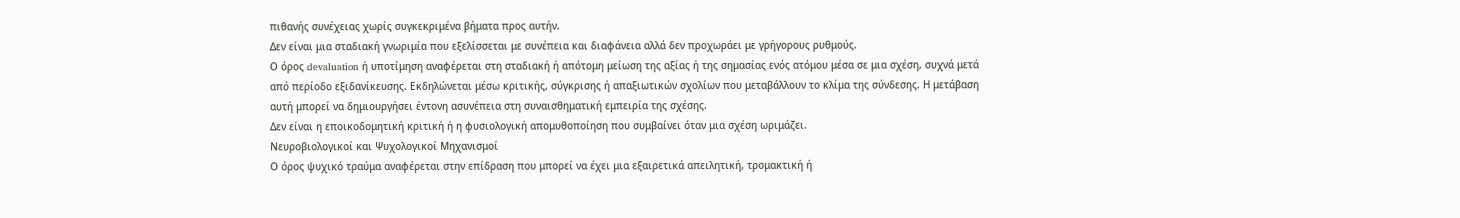πιθανής συνέχειας χωρίς συγκεκριμένα βήματα προς αυτήν.
Δεν είναι μια σταδιακή γνωριμία που εξελίσσεται με συνέπεια και διαφάνεια αλλά δεν προχωράει με γρήγορους ρυθμούς.
Ο όρος devaluation ή υποτίμηση αναφέρεται στη σταδιακή ή απότομη μείωση της αξίας ή της σημασίας ενός ατόμου μέσα σε μια σχέση, συχνά μετά από περίοδο εξιδανίκευσης. Εκδηλώνεται μέσω κριτικής, σύγκρισης ή απαξιωτικών σχολίων που μεταβάλλουν το κλίμα της σύνδεσης. Η μετάβαση αυτή μπορεί να δημιουργήσει έντονη ασυνέπεια στη συναισθηματική εμπειρία της σχέσης.
Δεν είναι η εποικοδομητική κριτική ή η φυσιολογική απομυθοποίηση που συμβαίνει όταν μια σχέση ωριμάζει.
Νευροβιολογικοί και Ψυχολογικοί Μηχανισμοί
Ο όρος ψυχικό τραύμα αναφέρεται στην επίδραση που μπορεί να έχει μια εξαιρετικά απειλητική, τρομακτική ή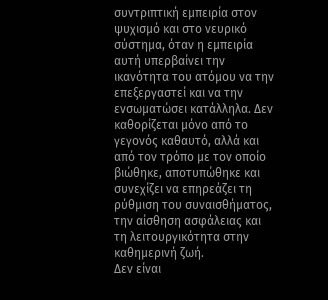συντριπτική εμπειρία στον ψυχισμό και στο νευρικό σύστημα, όταν η εμπειρία αυτή υπερβαίνει την ικανότητα του ατόμου να την επεξεργαστεί και να την ενσωματώσει κατάλληλα. Δεν καθορίζεται μόνο από το γεγονός καθαυτό, αλλά και από τον τρόπο με τον οποίο βιώθηκε, αποτυπώθηκε και συνεχίζει να επηρεάζει τη ρύθμιση του συναισθήματος, την αίσθηση ασφάλειας και τη λειτουργικότητα στην καθημερινή ζωή.
Δεν είναι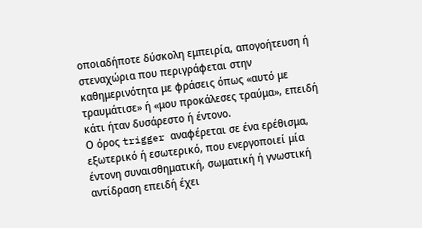οποιαδήποτε δύσκολη εμπειρία, απογοήτευση ή στεναχώρια που περιγράφεται στην καθημερινότητα με φράσεις όπως «αυτό με τραυμάτισε» ή «μου προκάλεσες τραύμα», επειδή κάτι ήταν δυσάρεστο ή έντονο.
Ο όρος trigger αναφέρεται σε ένα ερέθισμα, εξωτερικό ή εσωτερικό, που ενεργοποιεί μία έντονη συναισθηματική, σωματική ή γνωστική αντίδραση επειδή έχει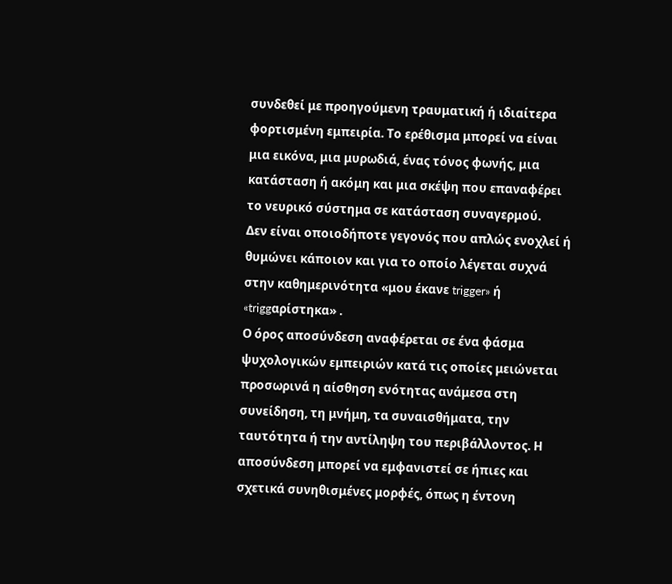συνδεθεί με προηγούμενη τραυματική ή ιδιαίτερα φορτισμένη εμπειρία. Το ερέθισμα μπορεί να είναι μια εικόνα, μια μυρωδιά, ένας τόνος φωνής, μια κατάσταση ή ακόμη και μια σκέψη που επαναφέρει το νευρικό σύστημα σε κατάσταση συναγερμού.
Δεν είναι οποιοδήποτε γεγονός που απλώς ενοχλεί ή θυμώνει κάποιον και για το οποίο λέγεται συχνά στην καθημερινότητα «μου έκανε trigger» ή «triggαρίστηκα» .
Ο όρος αποσύνδεση αναφέρεται σε ένα φάσμα ψυχολογικών εμπειριών κατά τις οποίες μειώνεται προσωρινά η αίσθηση ενότητας ανάμεσα στη συνείδηση, τη μνήμη, τα συναισθήματα, την ταυτότητα ή την αντίληψη του περιβάλλοντος. Η αποσύνδεση μπορεί να εμφανιστεί σε ήπιες και σχετικά συνηθισμένες μορφές, όπως η έντονη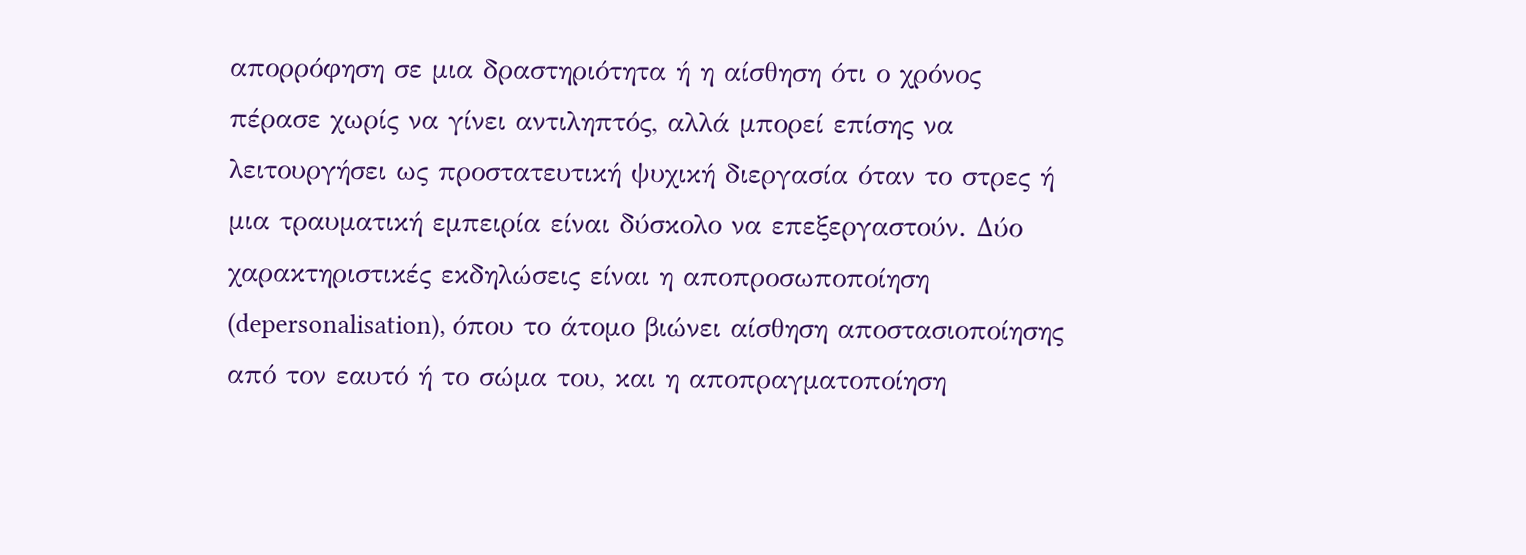απορρόφηση σε μια δραστηριότητα ή η αίσθηση ότι ο χρόνος πέρασε χωρίς να γίνει αντιληπτός, αλλά μπορεί επίσης να λειτουργήσει ως προστατευτική ψυχική διεργασία όταν το στρες ή μια τραυματική εμπειρία είναι δύσκολο να επεξεργαστούν. Δύο χαρακτηριστικές εκδηλώσεις είναι η αποπροσωποποίηση (depersonalisation), όπου το άτομο βιώνει αίσθηση αποστασιοποίησης από τον εαυτό ή το σώμα του, και η αποπραγματοποίηση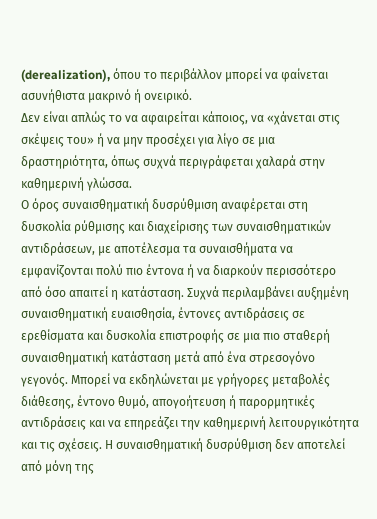(derealization), όπου το περιβάλλον μπορεί να φαίνεται ασυνήθιστα μακρινό ή ονειρικό.
Δεν είναι απλώς το να αφαιρείται κάποιος, να «χάνεται στις σκέψεις του» ή να μην προσέχει για λίγο σε μια δραστηριότητα, όπως συχνά περιγράφεται χαλαρά στην καθημερινή γλώσσα.
Ο όρος συναισθηματική δυσρύθμιση αναφέρεται στη δυσκολία ρύθμισης και διαχείρισης των συναισθηματικών αντιδράσεων, με αποτέλεσμα τα συναισθήματα να εμφανίζονται πολύ πιο έντονα ή να διαρκούν περισσότερο από όσο απαιτεί η κατάσταση. Συχνά περιλαμβάνει αυξημένη συναισθηματική ευαισθησία, έντονες αντιδράσεις σε ερεθίσματα και δυσκολία επιστροφής σε μια πιο σταθερή συναισθηματική κατάσταση μετά από ένα στρεσογόνο γεγονός. Μπορεί να εκδηλώνεται με γρήγορες μεταβολές διάθεσης, έντονο θυμό, απογοήτευση ή παρορμητικές αντιδράσεις και να επηρεάζει την καθημερινή λειτουργικότητα και τις σχέσεις. Η συναισθηματική δυσρύθμιση δεν αποτελεί από μόνη της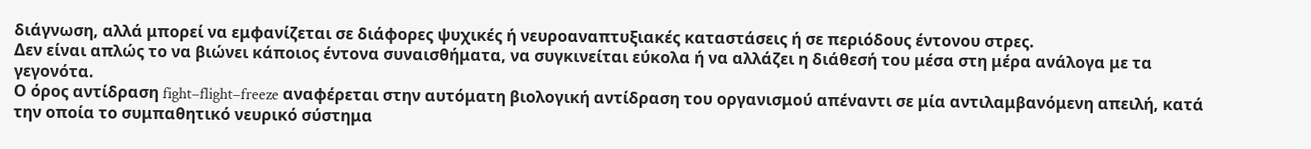διάγνωση, αλλά μπορεί να εμφανίζεται σε διάφορες ψυχικές ή νευροαναπτυξιακές καταστάσεις ή σε περιόδους έντονου στρες.
Δεν είναι απλώς το να βιώνει κάποιος έντονα συναισθήματα, να συγκινείται εύκολα ή να αλλάζει η διάθεσή του μέσα στη μέρα ανάλογα με τα γεγονότα.
Ο όρος αντίδραση fight–flight–freeze αναφέρεται στην αυτόματη βιολογική αντίδραση του οργανισμού απέναντι σε μία αντιλαμβανόμενη απειλή, κατά την οποία το συμπαθητικό νευρικό σύστημα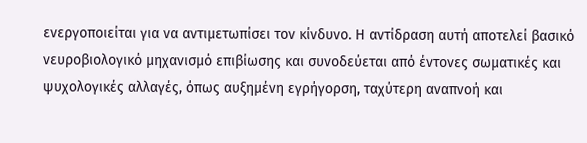ενεργοποιείται για να αντιμετωπίσει τον κίνδυνο. Η αντίδραση αυτή αποτελεί βασικό νευροβιολογικό μηχανισμό επιβίωσης και συνοδεύεται από έντονες σωματικές και ψυχολογικές αλλαγές, όπως αυξημένη εγρήγορση, ταχύτερη αναπνοή και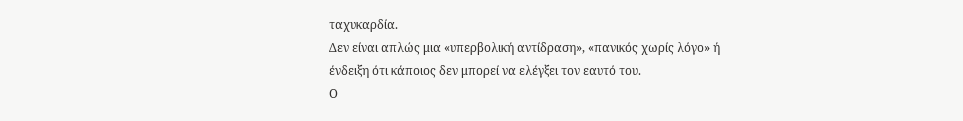ταχυκαρδία.
Δεν είναι απλώς μια «υπερβολική αντίδραση», «πανικός χωρίς λόγο» ή ένδειξη ότι κάποιος δεν μπορεί να ελέγξει τον εαυτό του.
Ο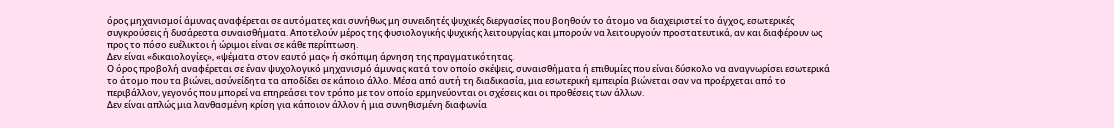όρος μηχανισμοί άμυνας αναφέρεται σε αυτόματες και συνήθως μη συνειδητές ψυχικές διεργασίες που βοηθούν το άτομο να διαχειριστεί το άγχος, εσωτερικές συγκρούσεις ή δυσάρεστα συναισθήματα. Αποτελούν μέρος της φυσιολογικής ψυχικής λειτουργίας και μπορούν να λειτουργούν προστατευτικά, αν και διαφέρουν ως προς το πόσο ευέλικτοι ή ώριμοι είναι σε κάθε περίπτωση.
Δεν είναι «δικαιολογίες», «ψέματα στον εαυτό μας» ή σκόπιμη άρνηση της πραγματικότητας.
Ο όρος προβολή αναφέρεται σε έναν ψυχολογικό μηχανισμό άμυνας κατά τον οποίο σκέψεις, συναισθήματα ή επιθυμίες που είναι δύσκολο να αναγνωρίσει εσωτερικά το άτομο που τα βιώνει, ασύνείδητα τα αποδίδει σε κάποιο άλλο. Μέσα από αυτή τη διαδικασία, μια εσωτερική εμπειρία βιώνεται σαν να προέρχεται από το περιβάλλον, γεγονός που μπορεί να επηρεάσει τον τρόπο με τον οποίο ερμηνεύονται οι σχέσεις και οι προθέσεις των άλλων.
Δεν είναι απλώς μια λανθασμένη κρίση για κάποιον άλλον ή μια συνηθισμένη διαφωνία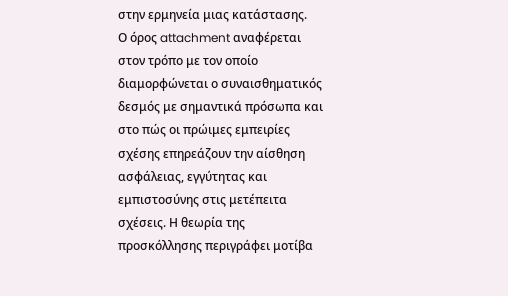στην ερμηνεία μιας κατάστασης.
Ο όρος attachment αναφέρεται στον τρόπο με τον οποίο διαμορφώνεται ο συναισθηματικός δεσμός με σημαντικά πρόσωπα και στο πώς οι πρώιμες εμπειρίες σχέσης επηρεάζουν την αίσθηση ασφάλειας, εγγύτητας και εμπιστοσύνης στις μετέπειτα σχέσεις. Η θεωρία της προσκόλλησης περιγράφει μοτίβα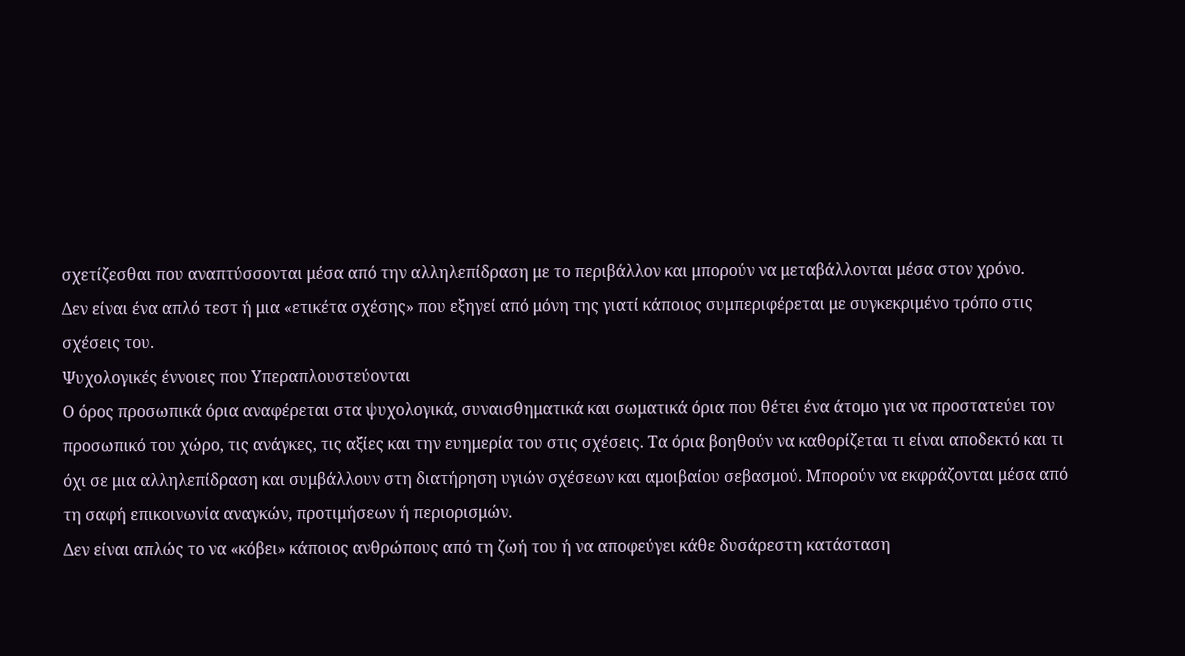σχετίζεσθαι που αναπτύσσονται μέσα από την αλληλεπίδραση με το περιβάλλον και μπορούν να μεταβάλλονται μέσα στον χρόνο.
Δεν είναι ένα απλό τεστ ή μια «ετικέτα σχέσης» που εξηγεί από μόνη της γιατί κάποιος συμπεριφέρεται με συγκεκριμένο τρόπο στις σχέσεις του.
Ψυχολογικές έννοιες που Υπεραπλουστεύονται
Ο όρος προσωπικά όρια αναφέρεται στα ψυχολογικά, συναισθηματικά και σωματικά όρια που θέτει ένα άτομο για να προστατεύει τον προσωπικό του χώρο, τις ανάγκες, τις αξίες και την ευημερία του στις σχέσεις. Τα όρια βοηθούν να καθορίζεται τι είναι αποδεκτό και τι όχι σε μια αλληλεπίδραση και συμβάλλουν στη διατήρηση υγιών σχέσεων και αμοιβαίου σεβασμού. Μπορούν να εκφράζονται μέσα από τη σαφή επικοινωνία αναγκών, προτιμήσεων ή περιορισμών.
Δεν είναι απλώς το να «κόβει» κάποιος ανθρώπους από τη ζωή του ή να αποφεύγει κάθε δυσάρεστη κατάσταση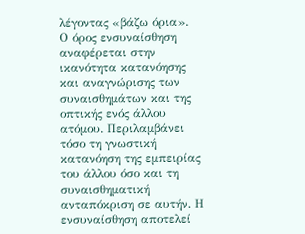λέγοντας «βάζω όρια».
Ο όρος ενσυναίσθηση αναφέρεται στην ικανότητα κατανόησης και αναγνώρισης των συναισθημάτων και της οπτικής ενός άλλου ατόμου. Περιλαμβάνει τόσο τη γνωστική κατανόηση της εμπειρίας του άλλου όσο και τη συναισθηματική ανταπόκριση σε αυτήν. Η ενσυναίσθηση αποτελεί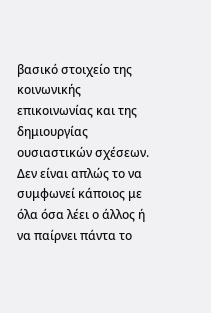βασικό στοιχείο της κοινωνικής επικοινωνίας και της δημιουργίας ουσιαστικών σχέσεων.
Δεν είναι απλώς το να συμφωνεί κάποιος με όλα όσα λέει ο άλλος ή να παίρνει πάντα το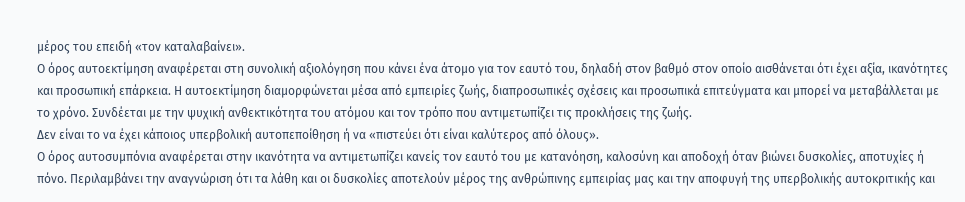μέρος του επειδή «τον καταλαβαίνει».
Ο όρος αυτοεκτίμηση αναφέρεται στη συνολική αξιολόγηση που κάνει ένα άτομο για τον εαυτό του, δηλαδή στον βαθμό στον οποίο αισθάνεται ότι έχει αξία, ικανότητες και προσωπική επάρκεια. Η αυτοεκτίμηση διαμορφώνεται μέσα από εμπειρίες ζωής, διαπροσωπικές σχέσεις και προσωπικά επιτεύγματα και μπορεί να μεταβάλλεται με το χρόνο. Συνδέεται με την ψυχική ανθεκτικότητα του ατόμου και τον τρόπο που αντιμετωπίζει τις προκλήσεις της ζωής.
Δεν είναι το να έχει κάποιος υπερβολική αυτοπεποίθηση ή να «πιστεύει ότι είναι καλύτερος από όλους».
Ο όρος αυτοσυμπόνια αναφέρεται στην ικανότητα να αντιμετωπίζει κανείς τον εαυτό του με κατανόηση, καλοσύνη και αποδοχή όταν βιώνει δυσκολίες, αποτυχίες ή πόνο. Περιλαμβάνει την αναγνώριση ότι τα λάθη και οι δυσκολίες αποτελούν μέρος της ανθρώπινης εμπειρίας μας και την αποφυγή της υπερβολικής αυτοκριτικής και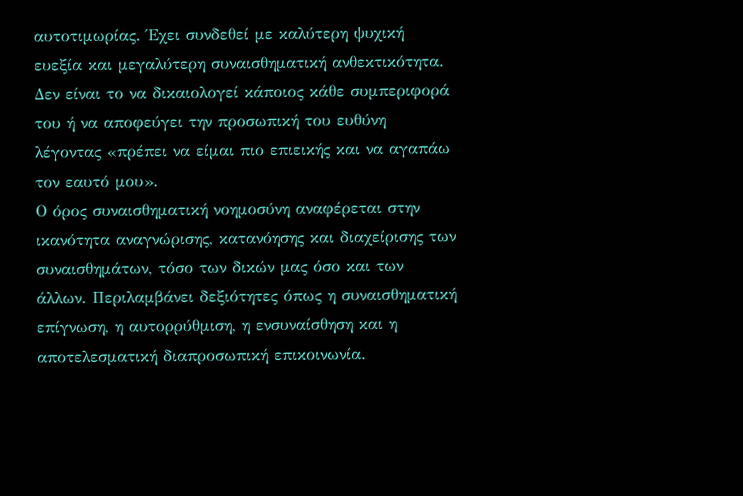αυτοτιμωρίας. Έχει συνδεθεί με καλύτερη ψυχική ευεξία και μεγαλύτερη συναισθηματική ανθεκτικότητα.
Δεν είναι το να δικαιολογεί κάποιος κάθε συμπεριφορά του ή να αποφεύγει την προσωπική του ευθύνη λέγοντας «πρέπει να είμαι πιο επιεικής και να αγαπάω τον εαυτό μου».
Ο όρος συναισθηματική νοημοσύνη αναφέρεται στην ικανότητα αναγνώρισης, κατανόησης και διαχείρισης των συναισθημάτων, τόσο των δικών μας όσο και των άλλων. Περιλαμβάνει δεξιότητες όπως η συναισθηματική επίγνωση, η αυτορρύθμιση, η ενσυναίσθηση και η αποτελεσματική διαπροσωπική επικοινωνία.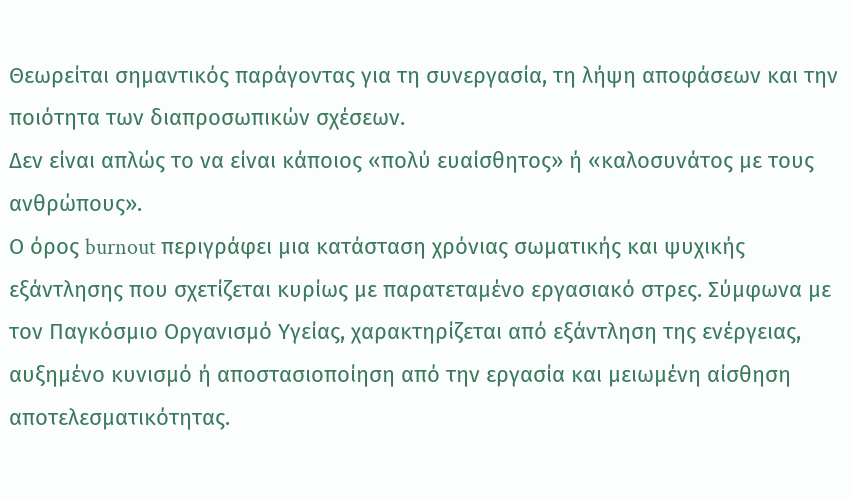Θεωρείται σημαντικός παράγοντας για τη συνεργασία, τη λήψη αποφάσεων και την ποιότητα των διαπροσωπικών σχέσεων.
Δεν είναι απλώς το να είναι κάποιος «πολύ ευαίσθητος» ή «καλοσυνάτος με τους ανθρώπους».
Ο όρος burnout περιγράφει μια κατάσταση χρόνιας σωματικής και ψυχικής εξάντλησης που σχετίζεται κυρίως με παρατεταμένο εργασιακό στρες. Σύμφωνα με τον Παγκόσμιο Οργανισμό Υγείας, χαρακτηρίζεται από εξάντληση της ενέργειας, αυξημένο κυνισμό ή αποστασιοποίηση από την εργασία και μειωμένη αίσθηση αποτελεσματικότητας.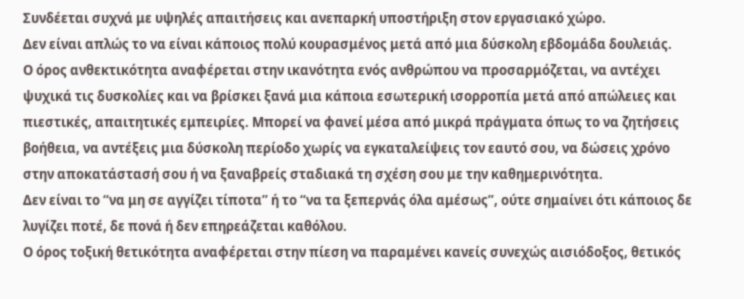Συνδέεται συχνά με υψηλές απαιτήσεις και ανεπαρκή υποστήριξη στον εργασιακό χώρο.
Δεν είναι απλώς το να είναι κάποιος πολύ κουρασμένος μετά από μια δύσκολη εβδομάδα δουλειάς.
Ο όρος ανθεκτικότητα αναφέρεται στην ικανότητα ενός ανθρώπου να προσαρμόζεται, να αντέχει ψυχικά τις δυσκολίες και να βρίσκει ξανά μια κάποια εσωτερική ισορροπία μετά από απώλειες και πιεστικές, απαιτητικές εμπειρίες. Μπορεί να φανεί μέσα από μικρά πράγματα όπως το να ζητήσεις βοήθεια, να αντέξεις μια δύσκολη περίοδο χωρίς να εγκαταλείψεις τον εαυτό σου, να δώσεις χρόνο στην αποκατάστασή σου ή να ξαναβρείς σταδιακά τη σχέση σου με την καθημερινότητα.
Δεν είναι το “να μη σε αγγίζει τίποτα” ή το “να τα ξεπερνάς όλα αμέσως”, ούτε σημαίνει ότι κάποιος δε λυγίζει ποτέ, δε πονά ή δεν επηρεάζεται καθόλου.
Ο όρος τοξική θετικότητα αναφέρεται στην πίεση να παραμένει κανείς συνεχώς αισιόδοξος, θετικός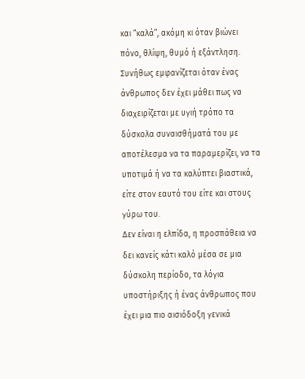και “καλά”, ακόμη κι όταν βιώνει πόνο, θλίψη, θυμό ή εξάντληση. Συνήθως εμφανίζεται όταν ένας άνθρωπος δεν έχει μάθει πως να διαχειρίζεται με υγιή τρόπο τα δύσκολα συναισθήματά του με αποτέλεσμα να τα παραμερίζει, να τα υποτιμά ή να τα καλύπτει βιαστικά, είτε στον εαυτό του είτε και στους γύρω του.
Δεν είναι η ελπίδα, η προσπάθεια να δει κανείς κάτι καλό μέσα σε μια δύσκολη περίοδο, τα λόγια υποστήριξης ή ένας άνθρωπος που έχει μια πιο αισιόδοξη γενικά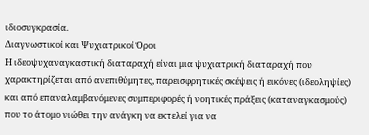ιδιοσυγκρασία.
Διαγνωστικοί και Ψυχιατρικοί Όροι
Η ιδεοψυχαναγκαστική διαταραχή είναι μια ψυχιατρική διαταραχή που χαρακτηρίζεται από ανεπιθύμητες, παρεισφρητικές σκέψεις ή εικόνες (ιδεοληψίες) και από επαναλαμβανόμενες συμπεριφορές ή νοητικές πράξεις (καταναγκασμούς) που το άτομο νιώθει την ανάγκη να εκτελεί για να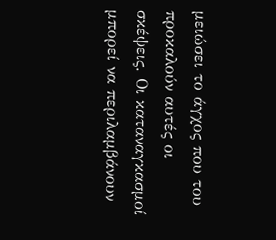μειώσει το άγχος που του προκαλούν αυτές οι σκέψεις. Οι καταναγκασμοί μπορεί να περιλαμβάνουν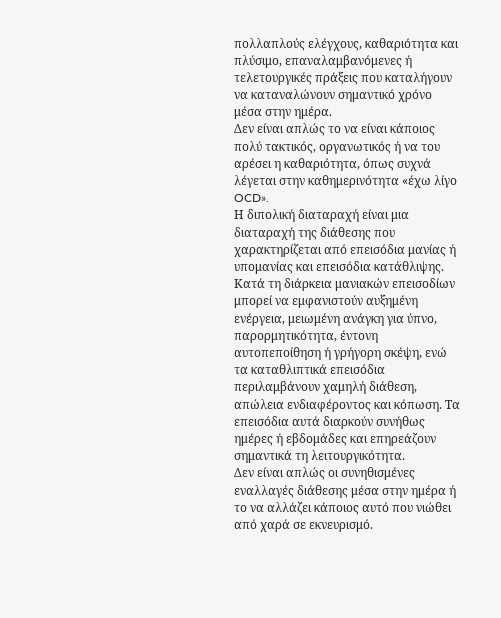πολλαπλούς ελέγχους, καθαριότητα και πλύσιμο, επαναλαμβανόμενες ή τελετουργικές πράξεις που καταλήγουν να καταναλώνουν σημαντικό χρόνο μέσα στην ημέρα.
Δεν είναι απλώς το να είναι κάποιος πολύ τακτικός, οργανωτικός ή να του αρέσει η καθαριότητα, όπως συχνά λέγεται στην καθημερινότητα «έχω λίγο OCD».
Η διπολική διαταραχή είναι μια διαταραχή της διάθεσης που χαρακτηρίζεται από επεισόδια μανίας ή υπομανίας και επεισόδια κατάθλιψης. Κατά τη διάρκεια μανιακών επεισοδίων μπορεί να εμφανιστούν αυξημένη ενέργεια, μειωμένη ανάγκη για ύπνο, παρορμητικότητα, έντονη αυτοπεποίθηση ή γρήγορη σκέψη, ενώ τα καταθλιπτικά επεισόδια περιλαμβάνουν χαμηλή διάθεση, απώλεια ενδιαφέροντος και κόπωση. Τα επεισόδια αυτά διαρκούν συνήθως ημέρες ή εβδομάδες και επηρεάζουν σημαντικά τη λειτουργικότητα.
Δεν είναι απλώς οι συνηθισμένες εναλλαγές διάθεσης μέσα στην ημέρα ή το να αλλάζει κάποιος αυτό που νιώθει από χαρά σε εκνευρισμό.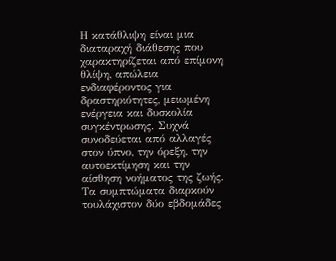Η κατάθλιψη είναι μια διαταραχή διάθεσης που χαρακτηρίζεται από επίμονη θλίψη, απώλεια ενδιαφέροντος για δραστηριότητες, μειωμένη ενέργεια και δυσκολία συγκέντρωσης. Συχνά συνοδεύεται από αλλαγές στον ύπνο, την όρεξη, την αυτοεκτίμηση και την αίσθηση νοήματος της ζωής. Τα συμπτώματα διαρκούν τουλάχιστον δύο εβδομάδες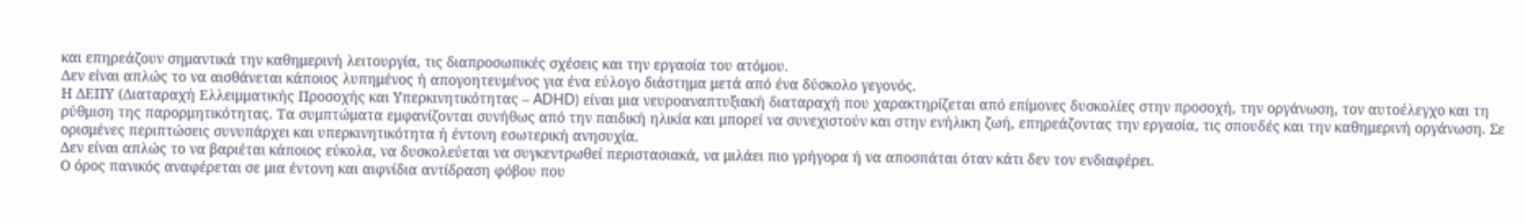και επηρεάζουν σημαντικά την καθημερινή λειτουργία, τις διαπροσωπικές σχέσεις και την εργασία του ατόμου.
Δεν είναι απλώς το να αισθάνεται κάποιος λυπημένος ή απογοητευμένος για ένα εύλογο διάστημα μετά από ένα δύσκολο γεγονός.
Η ΔΕΠΥ (Διαταραχή Ελλειμματικής Προσοχής και Υπερκινητικότητας – ADHD) είναι μια νευροαναπτυξιακή διαταραχή που χαρακτηρίζεται από επίμονες δυσκολίες στην προσοχή, την οργάνωση, τον αυτοέλεγχο και τη ρύθμιση της παρορμητικότητας. Τα συμπτώματα εμφανίζονται συνήθως από την παιδική ηλικία και μπορεί να συνεχιστούν και στην ενήλικη ζωή, επηρεάζοντας την εργασία, τις σπουδές και την καθημερινή οργάνωση. Σε ορισμένες περιπτώσεις συνυπάρχει και υπερκινητικότητα ή έντονη εσωτερική ανησυχία.
Δεν είναι απλώς το να βαριέται κάποιος εύκολα, να δυσκολεύεται να συγκεντρωθεί περιστασιακά, να μιλάει πιο γρήγορα ή να αποσπάται όταν κάτι δεν τον ενδιαφέρει.
Ο όρος πανικός αναφέρεται σε μια έντονη και αιφνίδια αντίδραση φόβου που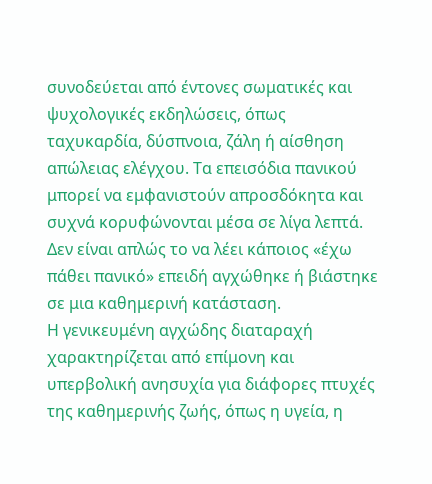συνοδεύεται από έντονες σωματικές και ψυχολογικές εκδηλώσεις, όπως ταχυκαρδία, δύσπνοια, ζάλη ή αίσθηση απώλειας ελέγχου. Τα επεισόδια πανικού μπορεί να εμφανιστούν απροσδόκητα και συχνά κορυφώνονται μέσα σε λίγα λεπτά.
Δεν είναι απλώς το να λέει κάποιος «έχω πάθει πανικό» επειδή αγχώθηκε ή βιάστηκε σε μια καθημερινή κατάσταση.
Η γενικευμένη αγχώδης διαταραχή χαρακτηρίζεται από επίμονη και υπερβολική ανησυχία για διάφορες πτυχές της καθημερινής ζωής, όπως η υγεία, η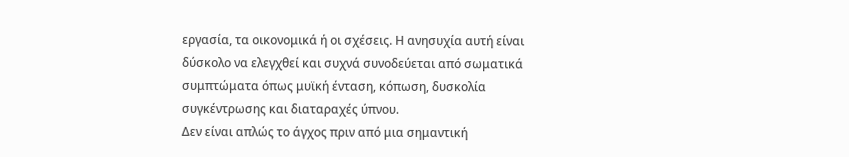εργασία, τα οικονομικά ή οι σχέσεις. Η ανησυχία αυτή είναι δύσκολο να ελεγχθεί και συχνά συνοδεύεται από σωματικά συμπτώματα όπως μυϊκή ένταση, κόπωση, δυσκολία συγκέντρωσης και διαταραχές ύπνου.
Δεν είναι απλώς το άγχος πριν από μια σημαντική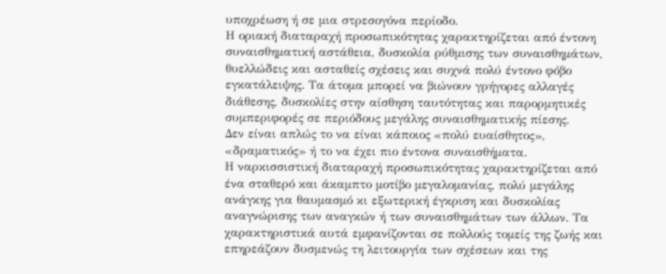υποχρέωση ή σε μια στρεσογόνα περίοδο.
Η οριακή διαταραχή προσωπικότητας χαρακτηρίζεται από έντονη συναισθηματική αστάθεια, δυσκολία ρύθμισης των συναισθημάτων, θυελλώδεις και ασταθείς σχέσεις και συχνά πολύ έντονο φόβο εγκατάλειψης. Τα άτομα μπορεί να βιώνουν γρήγορες αλλαγές διάθεσης, δυσκολίες στην αίσθηση ταυτότητας και παρορμητικές συμπεριφορές σε περιόδους μεγάλης συναισθηματικής πίεσης.
Δεν είναι απλώς το να είναι κάποιος «πολύ ευαίσθητος», «δραματικός» ή το να έχει πιο έντονα συναισθήματα.
Η ναρκισσιστική διαταραχή προσωπικότητας χαρακτηρίζεται από ένα σταθερό και άκαμπτο μοτίβο μεγαλομανίας, πολύ μεγάλης ανάγκης για θαυμασμό κι εξωτερική έγκριση και δυσκολίας αναγνώρισης των αναγκών ή των συναισθημάτων των άλλων. Τα χαρακτηριστικά αυτά εμφανίζονται σε πολλούς τομείς της ζωής και επηρεάζουν δυσμενώς τη λειτουργία των σχέσεων και της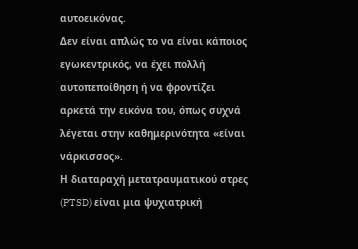αυτοεικόνας.
Δεν είναι απλώς το να είναι κάποιος εγωκεντρικός, να έχει πολλή αυτοπεποίθηση ή να φροντίζει αρκετά την εικόνα του, όπως συχνά λέγεται στην καθημερινότητα «είναι νάρκισσος».
Η διαταραχή μετατραυματικού στρες (PTSD) είναι μια ψυχιατρική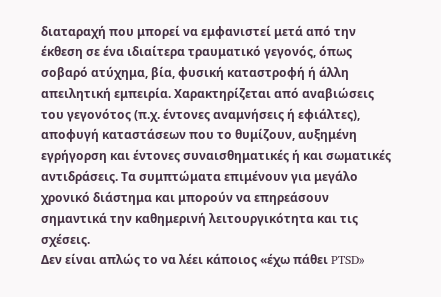διαταραχή που μπορεί να εμφανιστεί μετά από την έκθεση σε ένα ιδιαίτερα τραυματικό γεγονός, όπως σοβαρό ατύχημα, βία, φυσική καταστροφή ή άλλη απειλητική εμπειρία. Χαρακτηρίζεται από αναβιώσεις του γεγονότος (π.χ. έντονες αναμνήσεις ή εφιάλτες), αποφυγή καταστάσεων που το θυμίζουν, αυξημένη εγρήγορση και έντονες συναισθηματικές ή και σωματικές αντιδράσεις. Τα συμπτώματα επιμένουν για μεγάλο χρονικό διάστημα και μπορούν να επηρεάσουν σημαντικά την καθημερινή λειτουργικότητα και τις σχέσεις.
Δεν είναι απλώς το να λέει κάποιος «έχω πάθει PTSD»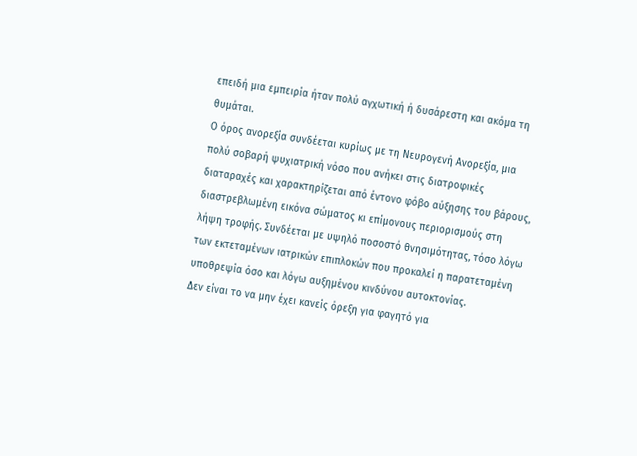επειδή μια εμπειρία ήταν πολύ αγχωτική ή δυσάρεστη και ακόμα τη θυμάται.
Ο όρος ανορεξία συνδέεται κυρίως με τη Νευρογενή Ανορεξία, μια πολύ σοβαρή ψυχιατρική νόσο που ανήκει στις διατροφικές διαταραχές και χαρακτηρίζεται από έντονο φόβο αύξησης του βάρους, διαστρεβλωμένη εικόνα σώματος κι επίμονους περιορισμούς στη λήψη τροφής. Συνδέεται με υψηλό ποσοστό θνησιμότητας, τόσο λόγω των εκτεταμένων ιατρικών επιπλοκών που προκαλεί η παρατεταμένη υποθρεψία όσο και λόγω αυξημένου κινδύνου αυτοκτονίας.
Δεν είναι το να μην έχει κανείς όρεξη για φαγητό για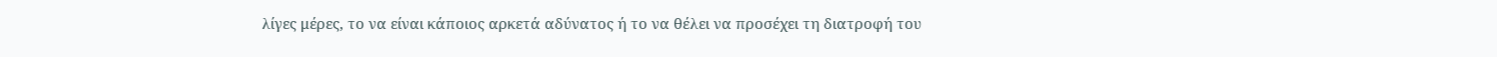λίγες μέρες, το να είναι κάποιος αρκετά αδύνατος ή το να θέλει να προσέχει τη διατροφή του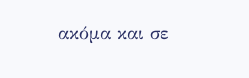ακόμα και σε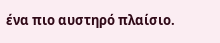ένα πιο αυστηρό πλαίσιο.